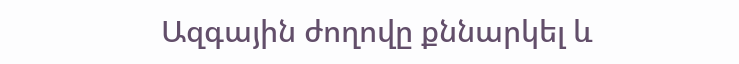Ազգային ժողովը քննարկել և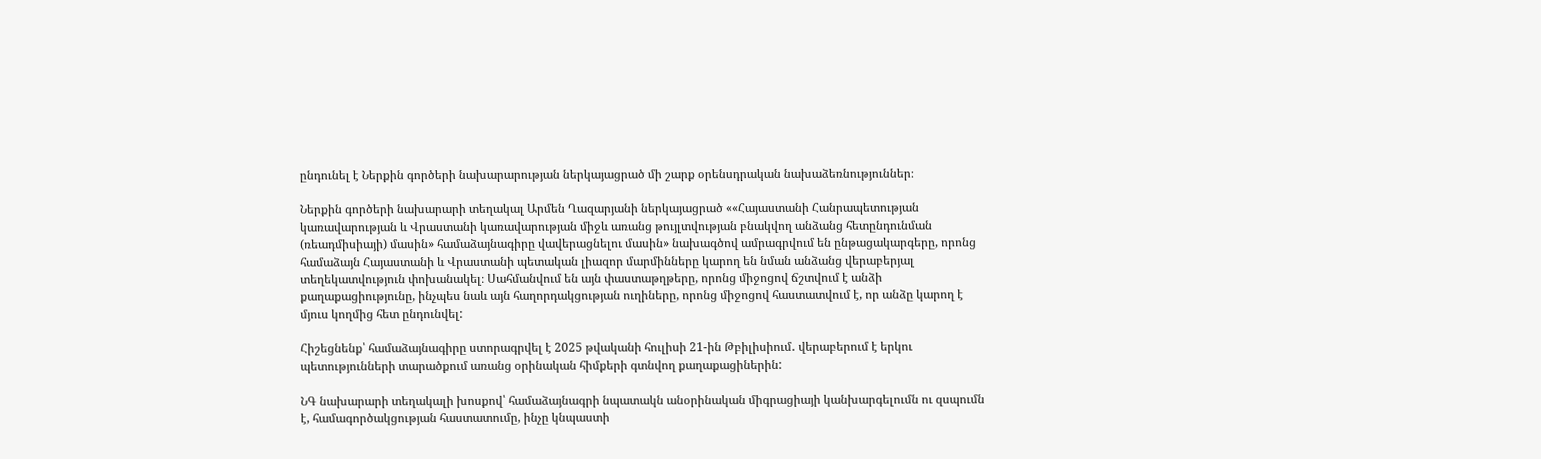ընդունել է Ներքին գործերի նախարարության ներկայացրած մի շարք օրենսդրական նախաձեռնություններ։

Ներքին գործերի նախարարի տեղակալ Արմեն Ղազարյանի ներկայացրած ««Հայաստանի Հանրապետության կառավարության և Վրաստանի կառավարության միջև առանց թույլտվության բնակվող անձանց հետընդունման (ռեադմիսիայի) մասին» համաձայնագիրը վավերացնելու մասին» նախագծով ամրագրվում են ընթացակարգերը, որոնց համաձայն Հայաստանի և Վրաստանի պետական լիազոր մարմինները կարող են նման անձանց վերաբերյալ տեղեկատվություն փոխանակել։ Սահմանվում են այն փաստաթղթերը, որոնց միջոցով ճշտվում է անձի քաղաքացիությունը, ինչպես նաև այն հաղորդակցության ուղիները, որոնց միջոցով հաստատվում է, որ անձը կարող է մյուս կողմից հետ ընդունվել:

Հիշեցնենք՝ համաձայնագիրը ստորագրվել է 2025 թվականի հուլիսի 21-ին Թբիլիսիում․ վերաբերում է երկու պետությունների տարածքում առանց օրինական հիմքերի գտնվող քաղաքացիներին:

ՆԳ նախարարի տեղակալի խոսքով՝ համաձայնագրի նպատակն անօրինական միգրացիայի կանխարգելումն ու զսպումն է, համագործակցության հաստատումը, ինչը կնպաստի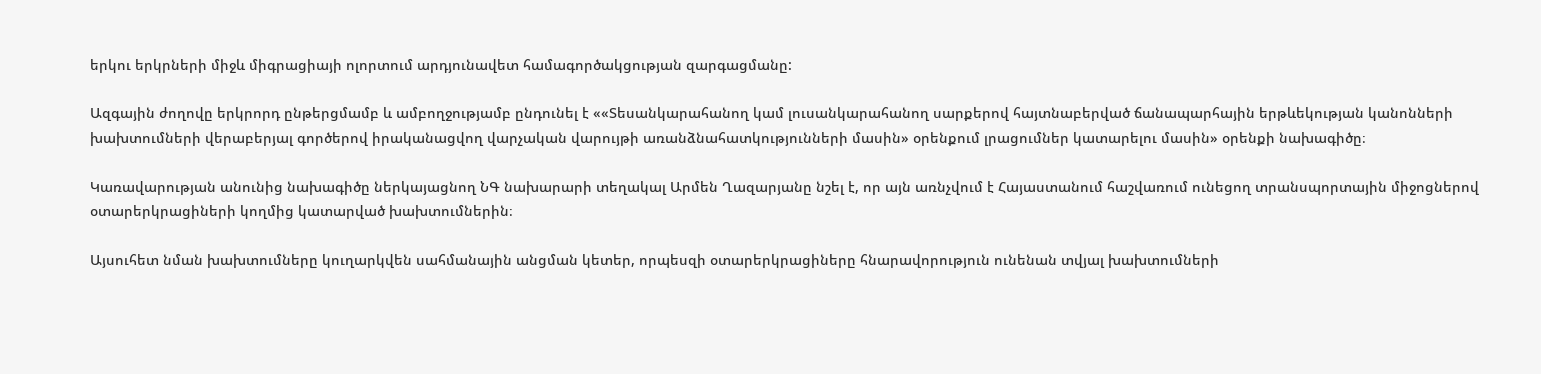երկու երկրների միջև միգրացիայի ոլորտում արդյունավետ համագործակցության զարգացմանը:

Ազգային ժողովը երկրորդ ընթերցմամբ և ամբողջությամբ ընդունել է ««Տեսանկարահանող կամ լուսանկարահանող սարքերով հայտնաբերված ճանապարհային երթևեկության կանոնների խախտումների վերաբերյալ գործերով իրականացվող վարչական վարույթի առանձնահատկությունների մասին» օրենքում լրացումներ կատարելու մասին» օրենքի նախագիծը։

Կառավարության անունից նախագիծը ներկայացնող ՆԳ նախարարի տեղակալ Արմեն Ղազարյանը նշել է, որ այն առնչվում է Հայաստանում հաշվառում ունեցող տրանսպորտային միջոցներով օտարերկրացիների կողմից կատարված խախտումներին։

Այսուհետ նման խախտումները կուղարկվեն սահմանային անցման կետեր, որպեսզի օտարերկրացիները հնարավորություն ունենան տվյալ խախտումների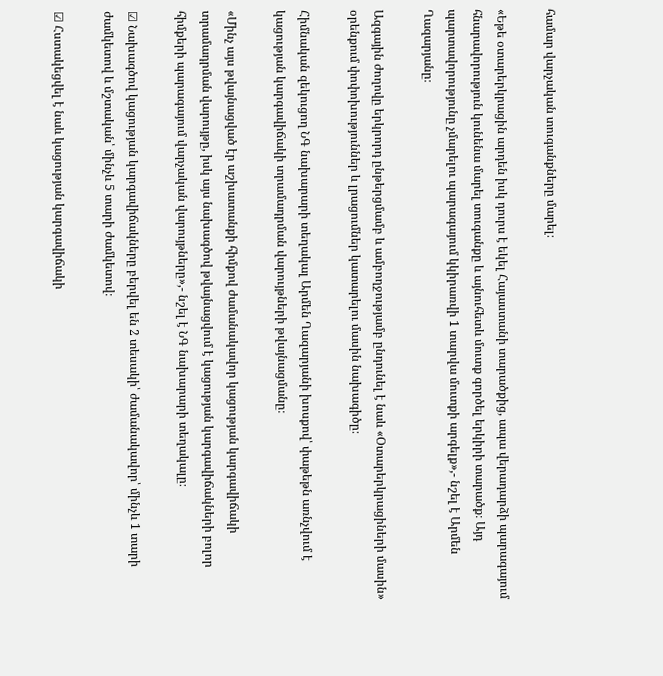համար վարչական տուգանքները մարել։

«Եթե օտարերկրացին արդեն իսկ դուրս է եկել Հայաստանի տարածքից, ապա վերադարձի պարագայում հնարավորություն կունենա մարել տուգանքը և այնուհետև մուտք գործել երկիրի տարածք։ Այդ պարտավորությունը չմարելու պարագայում կկիրառվի 1 տարվա մուտքի արգելք»,- նշել է Արմեն Ղազարյանը։

Ազգային ժողովը երկրորդ ընթերցմամբ և ամբողջությամբ ընդունել է նաև «Օտարերկրացիների մասին» օրենքում փոփոխություններ և լրացումներ կատարելու մասին նախագիծը։

Հիմնական զեկուցող ՆԳ նախարարի տեղակալ Արմեն Ղազարյանի խոսքով՝ փաթեթն առնչվում է կացության կարգավիճակի տրամադրման վարույթների թվայնացմանը։

«Մինչ այս թվայնացված էր աշխատանքի հիմքով ժամանակավոր կացության կարգավիճակի տրամադրման վարույթը, իսկ այս նախագծով թվայնացվում է կացության կարգավիճակների բոլոր հիմքերի պարագայում վարչական վարույթները»,- նշել է ՆԳ նախարարի տեղակալը։

☑ Նախագծով կացության կարգավիճակները բերվել են 2 տեսակի՝ ժամանակավոր՝ մինչև 1 տարի ժամկետով և մշտական՝ մինչև 5 տարի ժամկետով։

☑ Հստակեցվել է նաև կացության կարգավիճակի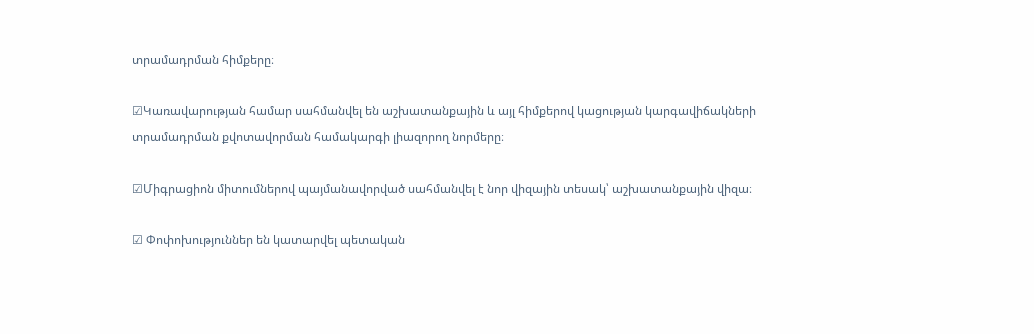տրամադրման հիմքերը։

☑Կառավարության համար սահմանվել են աշխատանքային և այլ հիմքերով կացության կարգավիճակների տրամադրման քվոտավորման համակարգի լիազորող նորմերը։

☑Միգրացիոն միտումներով պայմանավորված սահմանվել է նոր վիզային տեսակ՝ աշխատանքային վիզա։

☑ Փոփոխություններ են կատարվել պետական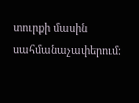տուրքի մասին սահմանաչափերում։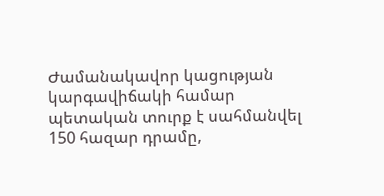Ժամանակավոր կացության կարգավիճակի համար պետական տուրք է սահմանվել 150 հազար դրամը,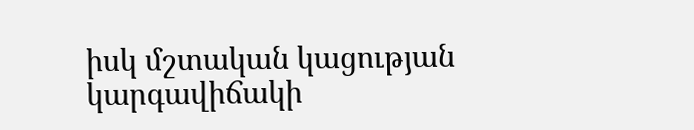իսկ մշտական կացության կարգավիճակի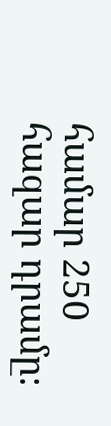համար 250 հազար դրամը։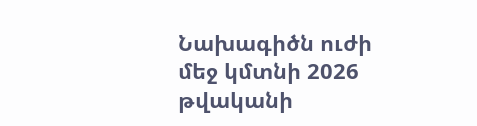Նախագիծն ուժի մեջ կմտնի 2026 թվականի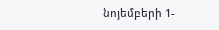նոյեմբերի 1-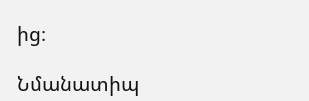ից։

Նմանատիպ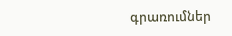գրառումներ